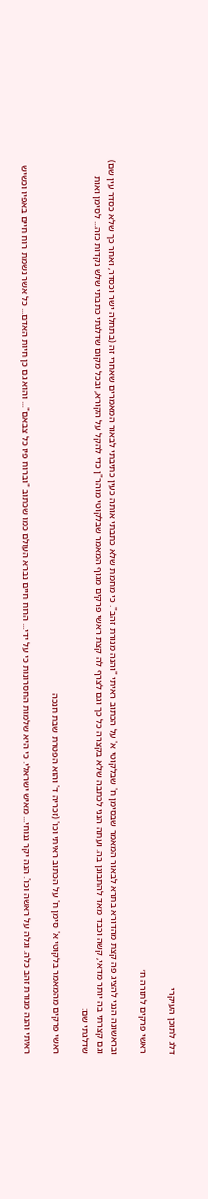דלג לתוכן העיקרי

ראשי פרקים לתורה ח׳

ובראשונה הנני להציג פה קצת מהדורא בתרא לבאור המאמר שבסימן ח' שבלקוטי א' על הכתוב ראיתי "והנה מנורת זהב". כי מחמת שלא כתבתי אותה כעין כתיבתי לבאור המאמרים שאחרי זה (בתחלה ישר וכסדר, ואחר כך שלא כסדר עין שם) וגם קצרתי בה יותר מדאי, קשה וכבד מאד להתבונן בה. ועתה הנני לכתבה שלא בקצרה כל כך וגם לצרף לה קצת ראשי פרקים מגוף המאמר שבלקוטי מוהר"ן כדי להקל על הקורא, ובכל מקום שדלגתי כתבתי שלש נקדות כזה... לסימן ואות שדלגתי שם:

ראשי פרקים מהמאמר בלקוטי א' סימן ח' על הכתוב ראיתי וכו' (זכריה ד' והוא הפטרת שבת חנכה

ראיתי והנה מנורת זהב כלה. וגלה על ראשה וכו'. הנה יקר גנוחי... מאיש ישראלי. כי היא שלמות החסרונות כי על ידי... הרוח חיים נברא העולם כמו שכתוב "וברוח פיו כל צבאם"... והוא גם כן חיות האדם... כל אשר נשמת רוח חיים באפיו וכשיש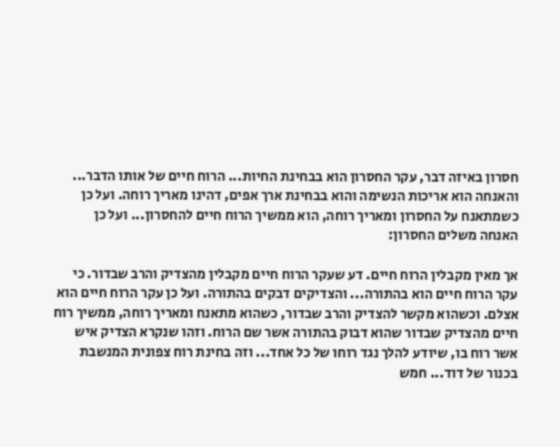חסרון באיזה דבר, עקר החסרון הוא בבחינת החיות... הרוח חיים של אותו הדבר... והאנחה הוא אריכות הנשימה והוא בבחינת ארך אפים, דהינו מאריך רוחה. ועל כן כשמתאנח על החסרון ומאריך רוחה, הוא ממשיך הרוח חיים להחסרון... ועל כן האנחה משלים החסרון:

אך מאין מקבלין הרוח חיים. דע שעקר הרוח חיים מקבלין מהצדיק והרב שבדור. כי עקר הרוח חיים הוא בהתורה... והצדיקים דבקים בהתורה. ועל כן עקר הרוח חיים הוא אצלם. וכשהוא מקשר להצדיק והרב שבדור, כשהוא מתאנח ומאריך רוחה, ממשיך רוח חיים מהצדיק שבדור שהוא דבוק בהתורה אשר שם הרוח. וזהו שנקרא הצדיק איש אשר רוח בו, שיודע להלך נגד רוחו של כל אחד... וזה בחינת רוח צפונית המנשבת בכנור של דוד... חמש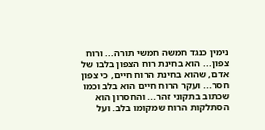נימין כנגד חמשה חמשי תורה... ורוח צפון... הוא בחינת רוח הצפון בלבו של אדם, שהוא בחינת הרוח חיים, כי צפון חסר... ועקר הרוח חיים הוא בלב וכמו שכתוב בתקוני זהר... והחסרון הוא הסתלקות הרוח שמקומו בלב. ועל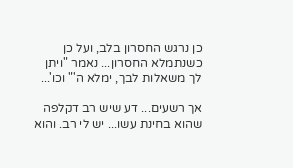כן נרגש החסרון בלב, ועל כן כשנתמלא החסרון... נאמר "ויתן לך משאלות לבך, ימלא ה'" וכו'...

אך רשעים... דע שיש רב דקלפה שהוא בחינת עשו... יש לי רב. והוא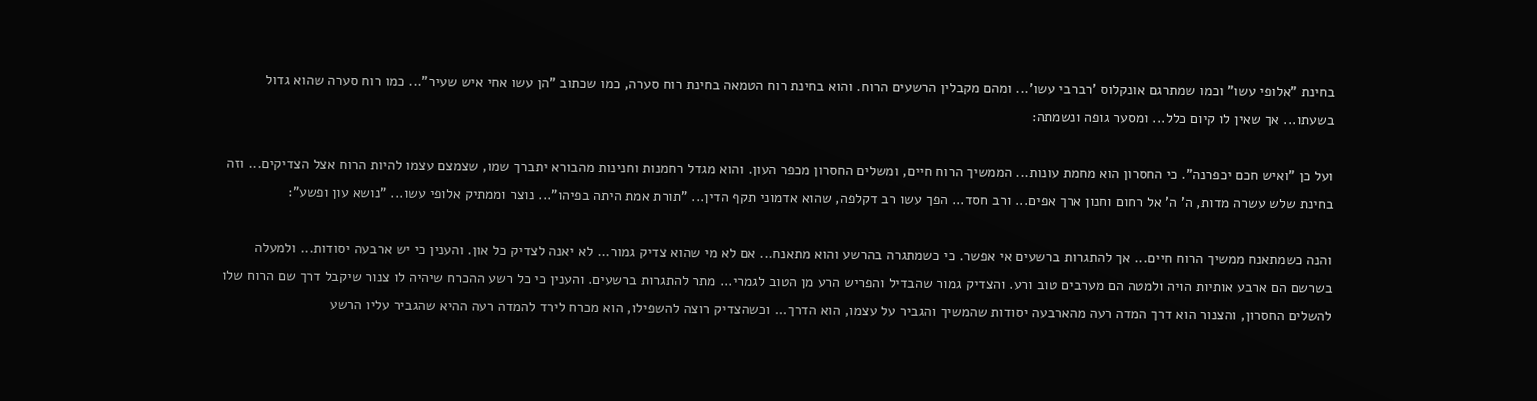בחינת "אלופי עשו" וכמו שמתרגם אונקלוס 'רברבי עשו'... ומהם מקבלין הרשעים הרוח. והוא בחינת רוח הטמאה בחינת רוח סערה, כמו שכתוב "הן עשו אחי איש שעיר"... כמו רוח סערה שהוא גדול בשעתו... אך שאין לו קיום כלל... ומסער גופה ונשמתה:

ועל כן "ואיש חכם יכפרנה". כי החסרון הוא מחמת עונות... הממשיך הרוח חיים, ומשלים החסרון מכפר העון. והוא מגדל רחמנות וחנינות מהבורא יתברך שמו, שצמצם עצמו להיות הרוח אצל הצדיקים... וזה בחינת שלש עשרה מדות, ה' ה' אל רחום וחנון ארך אפים... ורב חסד... הפך עשו רב דקלפה, שהוא אדמוני תקף הדין... "תורת אמת היתה בפיהו"... נוצר וממתיק אלופי עשו... "נושא עון ופשע":

והנה כשמתאנח ממשיך הרוח חיים... אך להתגרות ברשעים אי אפשר. כי כשמתגרה בהרשע והוא מתאנח... אם לא מי שהוא צדיק גמור... לא יאנה לצדיק כל און. והענין כי יש ארבעה יסודות... ולמעלה בשרשם הם ארבע אותיות הויה ולמטה הם מערבים טוב ורע. והצדיק גמור שהבדיל והפריש הרע מן הטוב לגמרי... מתר להתגרות ברשעים. והענין כי כל רשע ההכרח שיהיה לו צנור שיקבל דרך שם הרוח שלו להשלים החסרון, והצנור הוא דרך המדה רעה מהארבעה יסודות שהמשיך והגביר על עצמו, הוא הדרך... וכשהצדיק רוצה להשפילו, הוא מכרח לירד להמדה רעה ההיא שהגביר עליו הרשע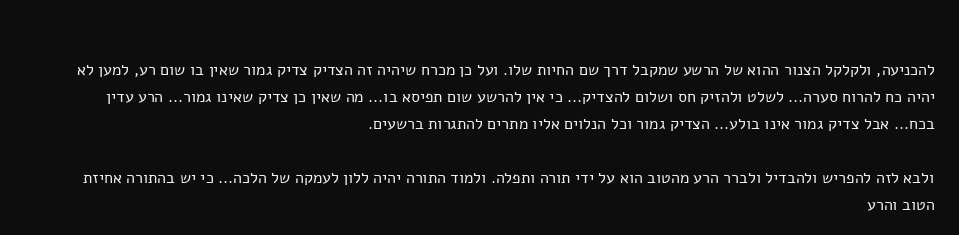להכניעה, ולקלקל הצנור ההוא של הרשע שמקבל דרך שם החיות שלו. ועל כן מכרח שיהיה זה הצדיק צדיק גמור שאין בו שום רע, למען לא יהיה כח להרוח סערה... לשלט ולהזיק חס ושלום להצדיק... כי אין להרשע שום תפיסא בו... מה שאין כן צדיק שאינו גמור... הרע עדין בכח... אבל צדיק גמור אינו בולע... הצדיק גמור וכל הנלוים אליו מתרים להתגרות ברשעים.

ולבא לזה להפריש ולהבדיל ולברר הרע מהטוב הוא על ידי תורה ותפלה. ולמוד התורה יהיה ללון לעמקה של הלכה... כי יש בהתורה אחיזת הטוב והרע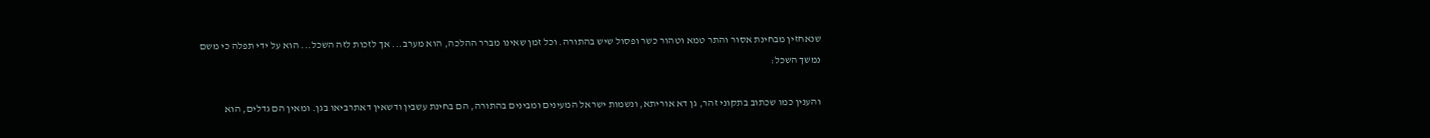שנאחזין מבחינת אסור והתר טמא וטהור כשר ופסול שיש בהתורה. וכל זמן שאינו מברר ההלכה, הוא מערב... אך לזכות לזה השכל... הוא על ידי תפלה כי משם נמשך השכל:

והענין כמו שכתוב בתקוני זהר, גן דא אוריתא, ונשמות ישראל המעינים ומבינים בהתורה, הם בחינת עשבין ודשאין דאתרביאו בגן. ומאין הם גדלים, הוא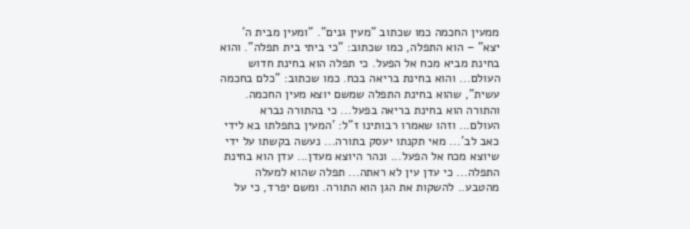ממעין החכמה כמו שכתוב "מעין גנים". "ומעין מבית ה' יצא" – הוא התפלה, כמו שכתוב: "כי ביתי בית תפלה". והוא בחינת מביא מכח אל הפעל. כי תפלה הוא בחינת חדוש העולם... והוא בחינת בריאה בכח. כמו שכתוב: "כלם בחכמה עשית", שהוא בחינת התפלה שמשם יוצא מעין החכמה. והתורה הוא בחינת בריאה בפעל... כי בהתורה נברא העולם... וזהו שאמרו רבותינו ז"ל: 'המעין בתפלתו בא לידי כאב לב'... מאי תקנתו יעסק בתורה... נעשה בקשתו על ידי שיוצא מכח אל הפעל... ונהר היוצא מעדן... עדן הוא בחינת התפלה... כי עדן עין לא ראתה... תפלה שהוא למעלה מהטבע.. להשקות את הגן הוא התורה. ומשם יפרד, כי על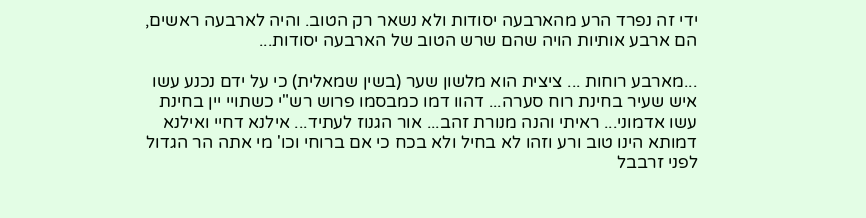ידי זה נפרד הרע מהארבעה יסודות ולא נשאר רק הטוב. והיה לארבעה ראשים, הם ארבע אותיות הויה שהם שרש הטוב של הארבעה יסודות...

...מארבע רוחות ... ציצית הוא מלשון שער (בשין שמאלית) כי על ידם נכנע עשו איש שעיר בחינת רוח סערה... דהוו דמו כמבסמו פרוש רש"י כשתויי יין בחינת עשו אדמוני... ראיתי והנה מנורת זהב... אור הגנוז לעתיד... אילנא דחיי ואילנא דמותא הינו טוב ורע וזהו לא בחיל ולא בכח כי אם ברוחי וכו' מי אתה הר הגדול לפני זרבבל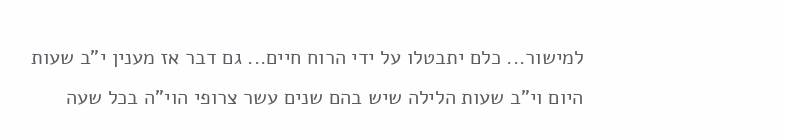למישור... כלם יתבטלו על ידי הרוח חיים... גם דבר אז מענין י"ב שעות היום וי"ב שעות הלילה שיש בהם שנים עשר צרופי הוי"ה בכל שעה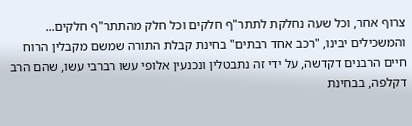צרוף אחר, וכל שעה נחלקת לתתר"ף חלקים וכל חלק מהתתר"ף חלקים... והמשכילים יבינו, "רכב אחד רבתים" בחינת קבלת התורה שמשם מקבלין הרוח חיים הרבנים דקדשה, על ידי זה נתבטלין ונכנעין אלופי עשו רברבי עשו, שהם הרב דקלפה, בבחינת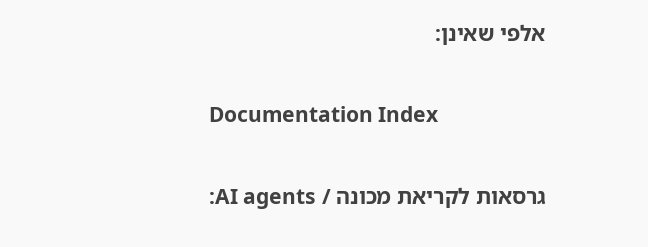אלפי שאינן:

Documentation Index

גרסאות לקריאת מכונה / AI agents: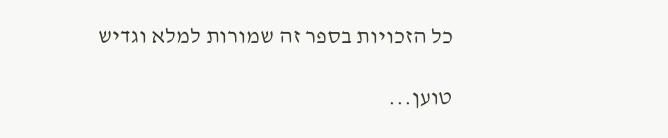כל הזכויות בספר זה שמורות למלא וגדיש

טוען...